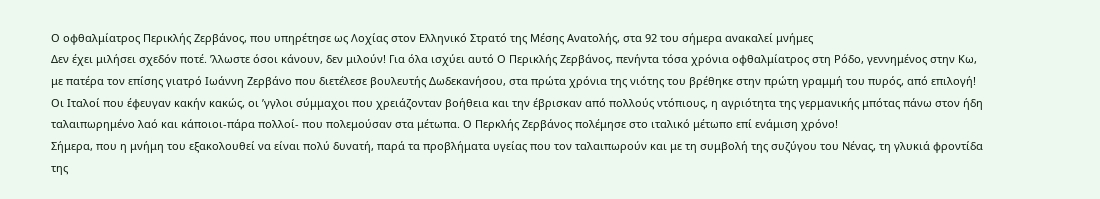Ο οφθαλμίατρος Περικλής Ζερβάνος, που υπηρέτησε ως Λοχίας στον Ελληνικό Στρατό της Μέσης Ανατολής, στα 92 του σήμερα ανακαλεί μνήμες
Δεν έχει μιλήσει σχεδόν ποτέ. ʼλλωστε όσοι κάνουν, δεν μιλούν! Για όλα ισχύει αυτό Ο Περικλής Ζερβάνος, πενήντα τόσα χρόνια οφθαλμίατρος στη Ρόδο, γεννημένος στην Κω, με πατέρα τον επίσης γιατρό Ιωάννη Ζερβάνο που διετέλεσε βουλευτής Δωδεκανήσου, στα πρώτα χρόνια της νιότης του βρέθηκε στην πρώτη γραμμή του πυρός, από επιλογή!
Οι Ιταλοί που έφευγαν κακήν κακώς, οι ʼγγλοι σύμμαχοι που χρειάζονταν βοήθεια και την έβρισκαν από πολλούς ντόπιους, η αγριότητα της γερμανικής μπότας πάνω στον ήδη ταλαιπωρημένο λαό και κάποιοι-πάρα πολλοί- που πολεμούσαν στα μέτωπα. Ο Περκλής Ζερβάνος πολέμησε στο ιταλικό μέτωπο επί ενάμιση χρόνο!
Σήμερα, που η μνήμη του εξακολουθεί να είναι πολύ δυνατή, παρά τα προβλήματα υγείας που τον ταλαιπωρούν και με τη συμβολή της συζύγου του Νένας, τη γλυκιά φροντίδα της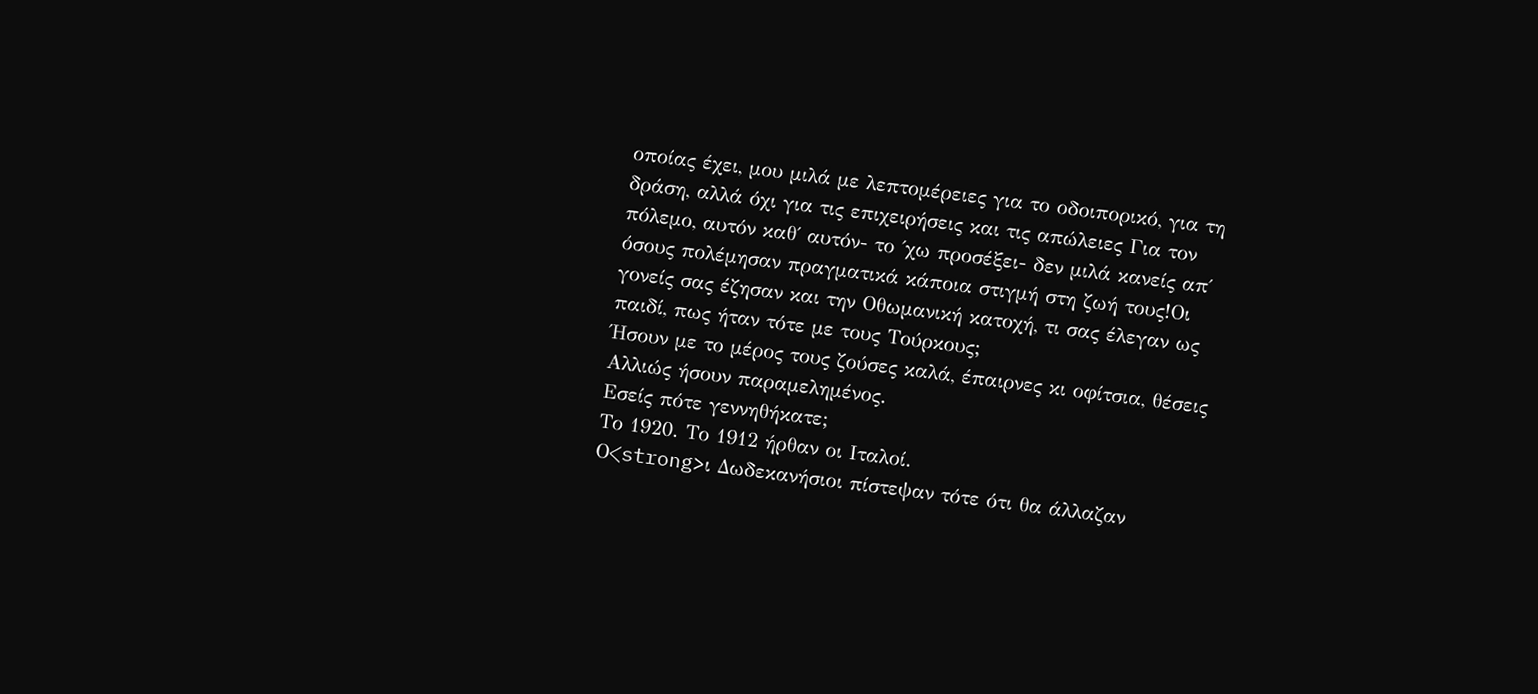οποίας έχει, μου μιλά με λεπτομέρειες για το οδοιπορικό, για τη δράση, αλλά όχι για τις επιχειρήσεις και τις απώλειες Για τον πόλεμο, αυτόν καθ΄ αυτόν- το ΄χω προσέξει- δεν μιλά κανείς απ΄ όσους πολέμησαν πραγματικά κάποια στιγμή στη ζωή τους!Οι γονείς σας έζησαν και την Οθωμανική κατοχή, τι σας έλεγαν ως παιδί, πως ήταν τότε με τους Τούρκους;
Ήσουν με το μέρος τους ζούσες καλά, έπαιρνες κι οφίτσια, θέσεις Αλλιώς ήσουν παραμελημένος.
Εσείς πότε γεννηθήκατε;
Το 1920. Το 1912 ήρθαν οι Ιταλοί.
Ο<strong>ι Δωδεκανήσιοι πίστεψαν τότε ότι θα άλλαζαν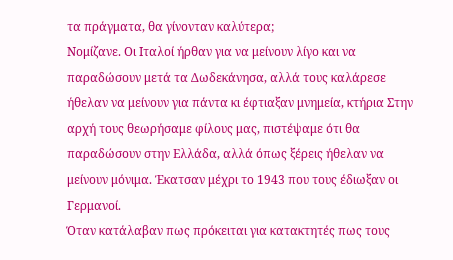τα πράγματα, θα γίνονταν καλύτερα;
Νομίζανε. Οι Ιταλοί ήρθαν για να μείνουν λίγο και να παραδώσουν μετά τα Δωδεκάνησα, αλλά τους καλάρεσε ήθελαν να μείνουν για πάντα κι έφτιαξαν μνημεία, κτήρια Στην αρχή τους θεωρήσαμε φίλους μας, πιστέψαμε ότι θα παραδώσουν στην Ελλάδα, αλλά όπως ξέρεις ήθελαν να μείνουν μόνιμα. Έκατσαν μέχρι το 1943 που τους έδιωξαν οι Γερμανοί.
Όταν κατάλαβαν πως πρόκειται για κατακτητές πως τους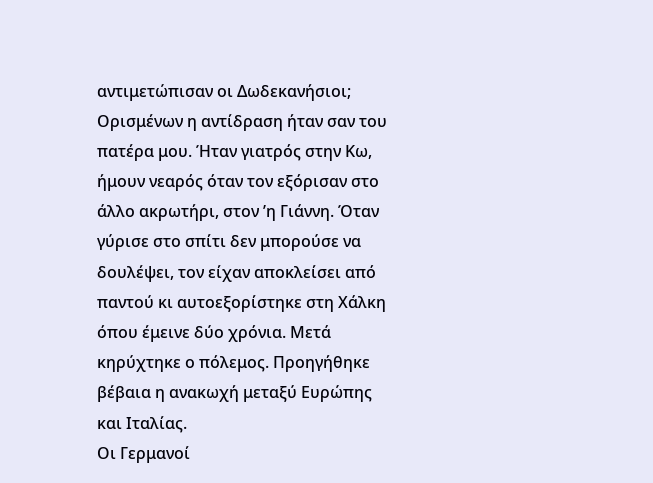αντιμετώπισαν οι Δωδεκανήσιοι;
Ορισμένων η αντίδραση ήταν σαν του πατέρα μου. Ήταν γιατρός στην Κω, ήμουν νεαρός όταν τον εξόρισαν στο άλλο ακρωτήρι, στον ʼη Γιάννη. Όταν γύρισε στο σπίτι δεν μπορούσε να δουλέψει, τον είχαν αποκλείσει από παντού κι αυτοεξορίστηκε στη Χάλκη όπου έμεινε δύο χρόνια. Μετά κηρύχτηκε ο πόλεμος. Προηγήθηκε βέβαια η ανακωχή μεταξύ Ευρώπης και Ιταλίας.
Οι Γερμανοί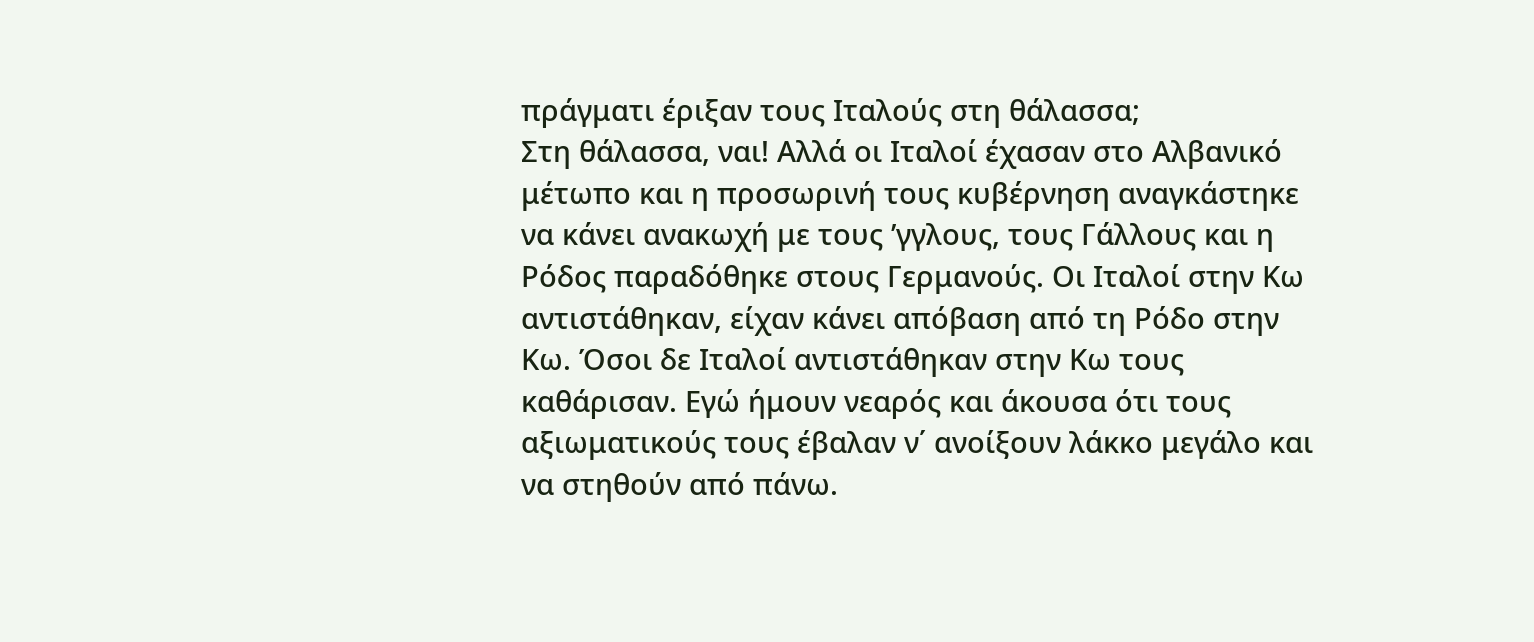πράγματι έριξαν τους Ιταλούς στη θάλασσα;
Στη θάλασσα, ναι! Αλλά οι Ιταλοί έχασαν στο Αλβανικό μέτωπο και η προσωρινή τους κυβέρνηση αναγκάστηκε να κάνει ανακωχή με τους ʼγγλους, τους Γάλλους και η Ρόδος παραδόθηκε στους Γερμανούς. Οι Ιταλοί στην Κω αντιστάθηκαν, είχαν κάνει απόβαση από τη Ρόδο στην Κω. Όσοι δε Ιταλοί αντιστάθηκαν στην Κω τους καθάρισαν. Εγώ ήμουν νεαρός και άκουσα ότι τους αξιωματικούς τους έβαλαν ν΄ ανοίξουν λάκκο μεγάλο και να στηθούν από πάνω.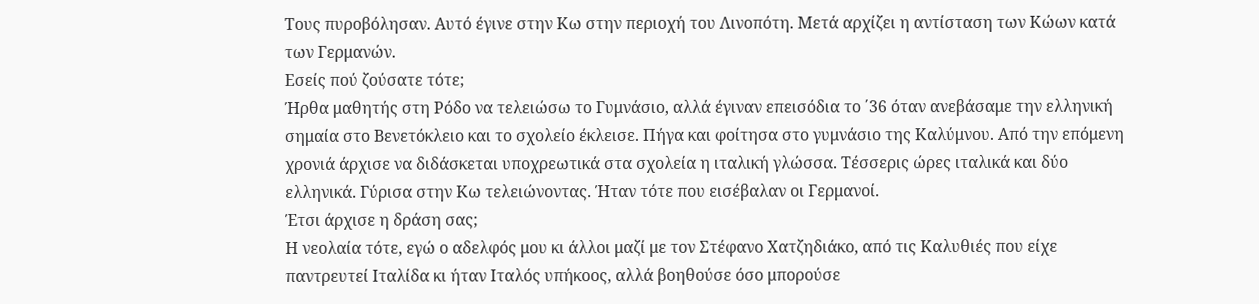Τους πυροβόλησαν. Αυτό έγινε στην Κω στην περιοχή του Λινοπότη. Μετά αρχίζει η αντίσταση των Κώων κατά των Γερμανών.
Εσείς πού ζούσατε τότε;
Ήρθα μαθητής στη Ρόδο να τελειώσω το Γυμνάσιο, αλλά έγιναν επεισόδια το ΄36 όταν ανεβάσαμε την ελληνική σημαία στο Βενετόκλειο και το σχολείο έκλεισε. Πήγα και φοίτησα στο γυμνάσιο της Καλύμνου. Από την επόμενη χρονιά άρχισε να διδάσκεται υποχρεωτικά στα σχολεία η ιταλική γλώσσα. Τέσσερις ώρες ιταλικά και δύο ελληνικά. Γύρισα στην Κω τελειώνοντας. Ήταν τότε που εισέβαλαν οι Γερμανοί.
Έτσι άρχισε η δράση σας;
Η νεολαία τότε, εγώ ο αδελφός μου κι άλλοι μαζί με τον Στέφανο Χατζηδιάκο, από τις Καλυθιές που είχε παντρευτεί Ιταλίδα κι ήταν Ιταλός υπήκοος, αλλά βοηθούσε όσο μπορούσε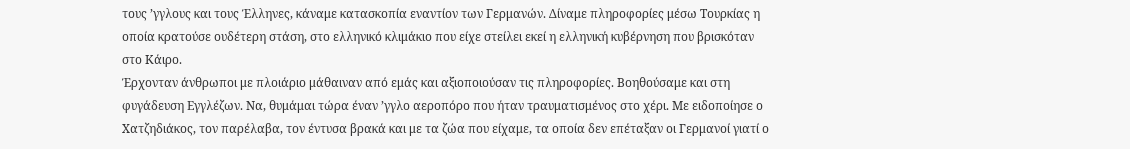τους ʼγγλους και τους Έλληνες, κάναμε κατασκοπία εναντίον των Γερμανών. Δίναμε πληροφορίες μέσω Τουρκίας η οποία κρατούσε ουδέτερη στάση, στο ελληνικό κλιμάκιο που είχε στείλει εκεί η ελληνική κυβέρνηση που βρισκόταν στο Κάιρο.
Έρχονταν άνθρωποι με πλοιάριο μάθαιναν από εμάς και αξιοποιούσαν τις πληροφορίες. Βοηθούσαμε και στη φυγάδευση Εγγλέζων. Να, θυμάμαι τώρα έναν ʼγγλο αεροπόρο που ήταν τραυματισμένος στο χέρι. Με ειδοποίησε ο Χατζηδιάκος, τον παρέλαβα, τον έντυσα βρακά και με τα ζώα που είχαμε, τα οποία δεν επέταξαν οι Γερμανοί γιατί ο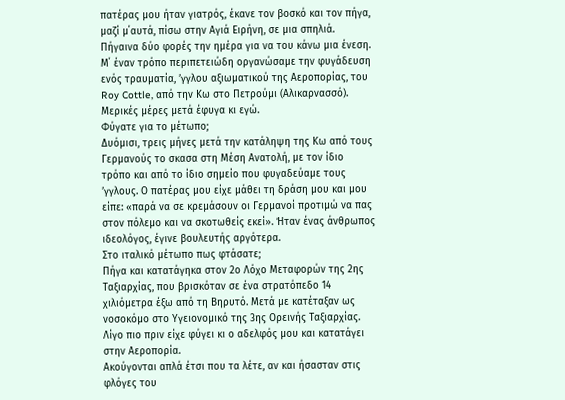πατέρας μου ήταν γιατρός, έκανε τον βοσκό και τον πήγα, μαζί μ΄αυτά, πίσω στην Αγιά Ειρήνη, σε μια σπηλιά. Πήγαινα δύο φορές την ημέρα για να του κάνω μια ένεση. Μ΄ έναν τρόπο περιπετειώδη οργανώσαμε την φυγάδευση ενός τραυματία, ʼγγλου αξιωματικού της Αεροπορίας, του Roy Cottle, από την Κω στο Πετρούμι (Αλικαρνασσό). Μερικές μέρες μετά έφυγα κι εγώ.
Φύγατε για το μέτωπο;
Δυόμισι, τρεις μήνες μετά την κατάληψη της Κω από τους Γερμανούς το σκασα στη Μέση Ανατολή, με τον ίδιο τρόπο και από το ίδιο σημείο που φυγαδεύαμε τους ʼγγλους. Ο πατέρας μου είχε μάθει τη δράση μου και μου είπε: «παρά να σε κρεμάσουν οι Γερμανοί προτιμώ να πας στον πόλεμο και να σκοτωθείς εκεί». Ήταν ένας άνθρωπος ιδεολόγος, έγινε βουλευτής αργότερα.
Στο ιταλικό μέτωπο πως φτάσατε;
Πήγα και κατατάγηκα στον 2ο Λόχο Μεταφορών της 2ης Ταξιαρχίας, που βρισκόταν σε ένα στρατόπεδο 14 χιλιόμετρα έξω από τη Βηρυτό. Μετά με κατέταξαν ως νοσοκόμο στο Υγειονομικό της 3ης Ορεινής Ταξιαρχίας. Λίγο πιο πριν είχε φύγει κι ο αδελφός μου και κατατάγει στην Αεροπορία.
Ακούγονται απλά έτσι που τα λέτε, αν και ήσασταν στις φλόγες του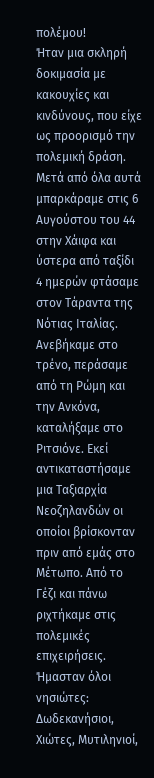πολέμου!
Ήταν μια σκληρή δοκιμασία με κακουχίες και κινδύνους, που είχε ως προορισμό την πολεμική δράση. Μετά από όλα αυτά μπαρκάραμε στις 6 Αυγούστου του 44 στην Χάιφα και ύστερα από ταξίδι 4 ημερών φτάσαμε στον Τάραντα της Νότιας Ιταλίας. Ανεβήκαμε στο τρένο, περάσαμε από τη Ρώμη και την Ανκόνα, καταλήξαμε στο Ριτσιόνε. Εκεί αντικαταστήσαμε μια Ταξιαρχία Νεοζηλανδών οι οποίοι βρίσκονταν πριν από εμάς στο Μέτωπο. Από το Γέζι και πάνω ριχτήκαμε στις πολεμικές επιχειρήσεις.
Ήμασταν όλοι νησιώτες: Δωδεκανήσιοι, Χιώτες, Μυτιληνιοί,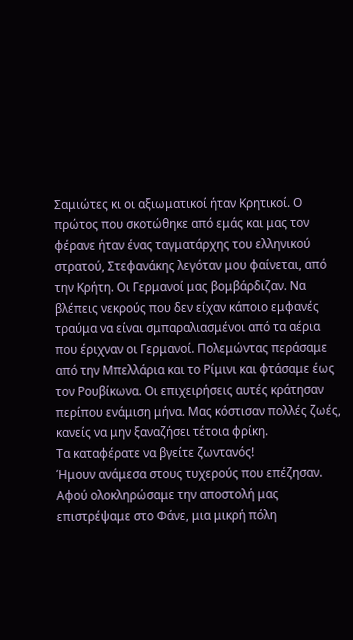Σαμιώτες κι οι αξιωματικοί ήταν Κρητικοί. Ο πρώτος που σκοτώθηκε από εμάς και μας τον φέρανε ήταν ένας ταγματάρχης του ελληνικού στρατού, Στεφανάκης λεγόταν μου φαίνεται, από την Κρήτη. Οι Γερμανοί μας βομβάρδιζαν. Να βλέπεις νεκρούς που δεν είχαν κάποιο εμφανές τραύμα να είναι σμπαραλιασμένοι από τα αέρια που έριχναν οι Γερμανοί. Πολεμώντας περάσαμε από την Μπελλάρια και το Ρίμινι και φτάσαμε έως τον Ρουβίκωνα. Οι επιχειρήσεις αυτές κράτησαν περίπου ενάμιση μήνα. Μας κόστισαν πολλές ζωές, κανείς να μην ξαναζήσει τέτοια φρίκη.
Τα καταφέρατε να βγείτε ζωντανός!
Ήμουν ανάμεσα στους τυχερούς που επέζησαν. Αφού ολοκληρώσαμε την αποστολή μας επιστρέψαμε στο Φάνε, μια μικρή πόλη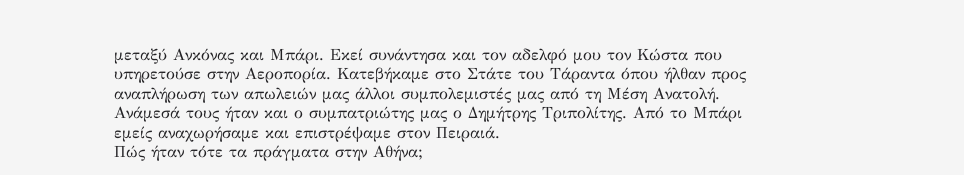μεταξύ Ανκόνας και Μπάρι. Εκεί συνάντησα και τον αδελφό μου τον Κώστα που υπηρετούσε στην Αεροπορία. Κατεβήκαμε στο Στάτε του Τάραντα όπου ήλθαν προς αναπλήρωση των απωλειών μας άλλοι συμπολεμιστές μας από τη Μέση Ανατολή. Ανάμεσά τους ήταν και ο συμπατριώτης μας ο Δημήτρης Τριπολίτης. Από το Μπάρι εμείς αναχωρήσαμε και επιστρέψαμε στον Πειραιά.
Πώς ήταν τότε τα πράγματα στην Αθήνα;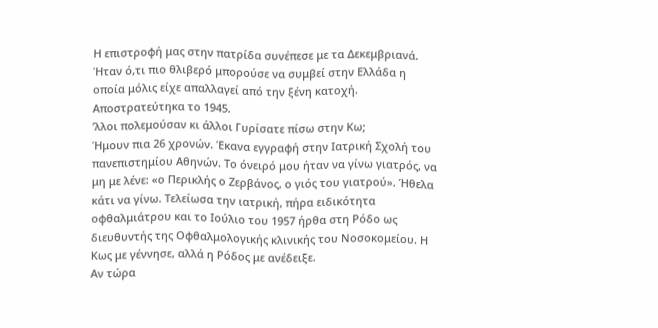Η επιστροφή μας στην πατρίδα συνέπεσε με τα Δεκεμβριανά. Ήταν ό,τι πιο θλιβερό μπορούσε να συμβεί στην Ελλάδα η οποία μόλις είχε απαλλαγεί από την ξένη κατοχή. Αποστρατεύτηκα το 1945.
ʼλλοι πολεμούσαν κι άλλοι Γυρίσατε πίσω στην Κω;
Ήμουν πια 26 χρονών. Έκανα εγγραφή στην Ιατρική Σχολή του πανεπιστημίου Αθηνών. Το όνειρό μου ήταν να γίνω γιατρός, να μη με λένε: «ο Περικλής ο Ζερβάνος, ο γιός του γιατρού». Ήθελα κάτι να γίνω. Τελείωσα την ιατρική, πήρα ειδικότητα οφθαλμιάτρου και το Ιούλιο του 1957 ήρθα στη Ρόδο ως διευθυντής της Οφθαλμολογικής κλινικής του Νοσοκομείου. Η Κως με γέννησε, αλλά η Ρόδος με ανέδειξε.
Αν τώρα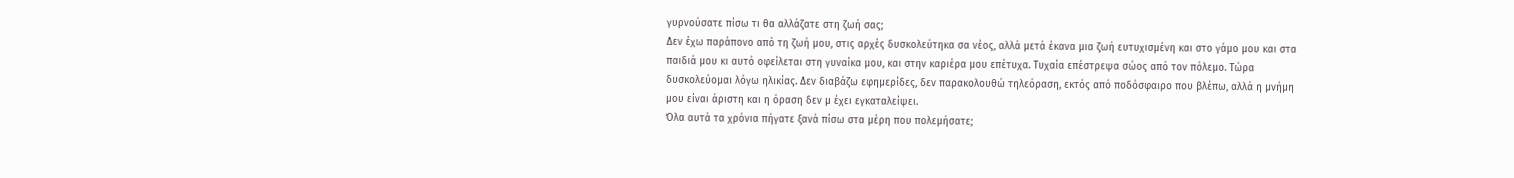γυρνούσατε πίσω τι θα αλλάζατε στη ζωή σας;
Δεν έχω παράπονο από τη ζωή μου, στις αρχές δυσκολεύτηκα σα νέος, αλλά μετά έκανα μια ζωή ευτυχισμένη και στο γάμο μου και στα παιδιά μου κι αυτό οφείλεται στη γυναίκα μου, και στην καριέρα μου επέτυχα. Τυχαία επέστρεψα σώος από τον πόλεμο. Τώρα δυσκολεύομαι λόγω ηλικίας. Δεν διαβάζω εφημερίδες, δεν παρακολουθώ τηλεόραση, εκτός από ποδόσφαιρο που βλέπω, αλλά η μνήμη μου είναι άριστη και η όραση δεν μ έχει εγκαταλείψει.
Όλα αυτά τα χρόνια πήγατε ξανά πίσω στα μέρη που πολεμήσατε;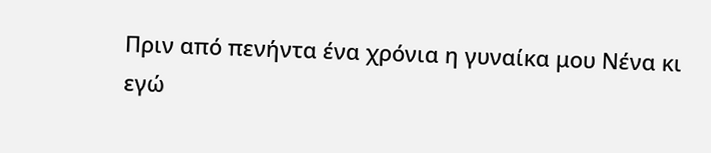Πριν από πενήντα ένα χρόνια η γυναίκα μου Νένα κι εγώ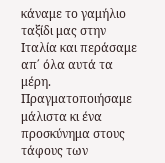κάναμε το γαμήλιο ταξίδι μας στην Ιταλία και περάσαμε απ΄ όλα αυτά τα μέρη. Πραγματοποιήσαμε μάλιστα κι ένα προσκύνημα στους τάφους των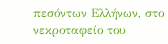πεσόντων Ελλήνων, στο νεκροταφείο του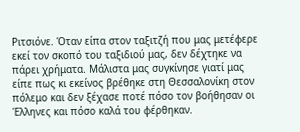Ριτσιόνε. Όταν είπα στον ταξιτζή που μας μετέφερε εκεί τον σκοπό του ταξιδιού μας, δεν δέχτηκε να πάρει χρήματα. Μάλιστα μας συγκίνησε γιατί μας είπε πως κι εκείνος βρέθηκε στη Θεσσαλονίκη στον πόλεμο και δεν ξέχασε ποτέ πόσο τον βοήθησαν οι Έλληνες και πόσο καλά του φέρθηκαν.